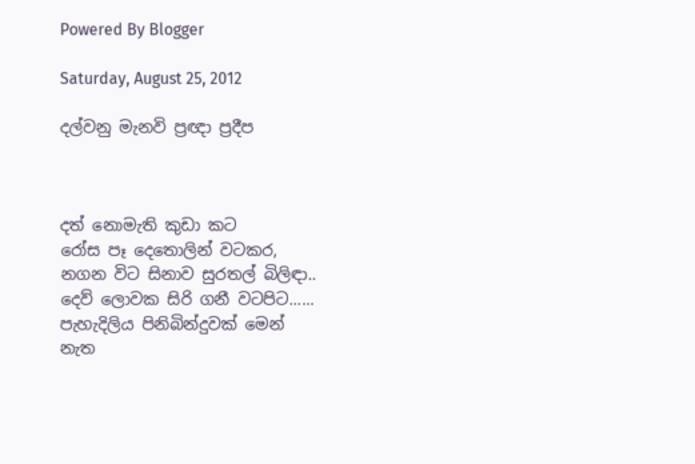Powered By Blogger

Saturday, August 25, 2012

දල්වනු මැනවි ප්‍රඥා ප්‍රදීප



දත් නොමැති කුඩා කට
රෝස පෑ දෙතොලින් වටකර,
නගන විට සිනාව සුරතල් බිලිඳා..
දෙව් ලොවක සිරි ගනී වටපිට......
පැහැදිලිය පිනිබින්දුවක් මෙන්
නැත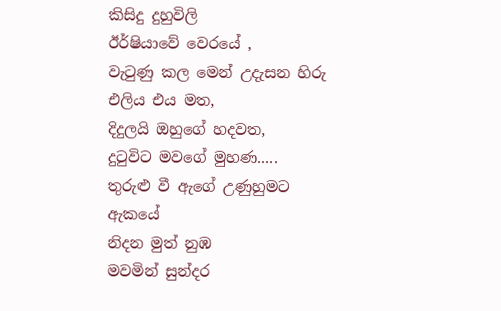කිසිදු දුහුවිලි
ඊර්ෂියාවේ වෙරයේ ,
වැටුණු කල මෙන් උදැසන හිරු එලිය එය මත,
දිදුලයි ඔහුගේ හදවත,
දුටුවිට මවගේ මුහණ.....
තුරුළු වී ඇගේ උණුහුමට ඇකයේ
නිදන මුත් නුඹ
මවමින් සුන්දර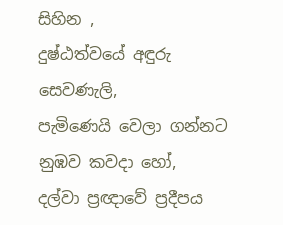සිහින ,
දුෂ්ඨත්වයේ අඳුරු සෙවණැලි,
පැමිණෙයි වෙලා ගන්නට නුඹව කවදා හෝ,
දල්වා ප්‍රඥාවේ ප්‍රදීපය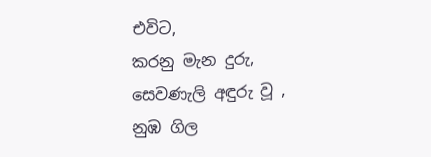එවිට,
කරනු මැන දුරු,
සෙවණැලි අඳුරු වූ ,
නුඹ ගිල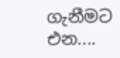ගැනීමට එන....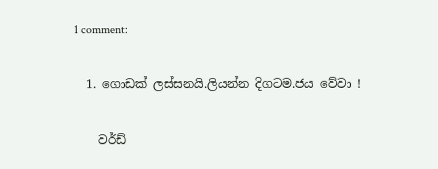1 comment:

  1. ගොඩක් ලස්සනයි.ලියන්න දිගටම.ජය වේවා !

    වර්ඩ්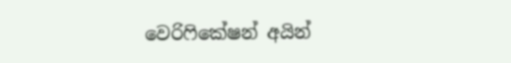වෙරිෆිකේෂන් අයින්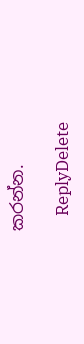කරන්න.

    ReplyDelete